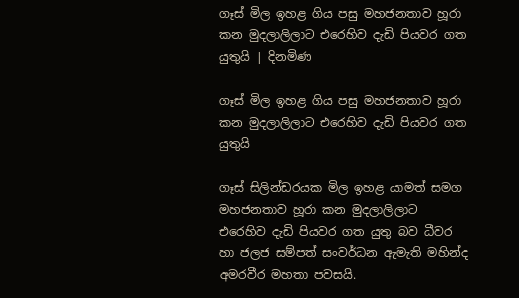ගෑස් මිල ඉහළ ගිය පසු මහජනතාව හූරා කන මුදලාලිලාට එරෙහිව දැඩි පියවර ගත යුතුයි | දිනමිණ

ගෑස් මිල ඉහළ ගිය පසු මහජනතාව හූරා කන මුදලාලිලාට එරෙහිව දැඩි පියවර ගත යුතුයි

ගෑස් සිලින්ඩරයක මිල ඉහළ යාමත් සමග මහජනතාව හූරා කන මුදලාලිලාට එරෙහිව දැඩි පියවර ගත යුතු බව ධීවර හා ජලජ සම්පත් සංවර්ධන ඇමැති මහින්ද අමරවීර මහතා පවසයි.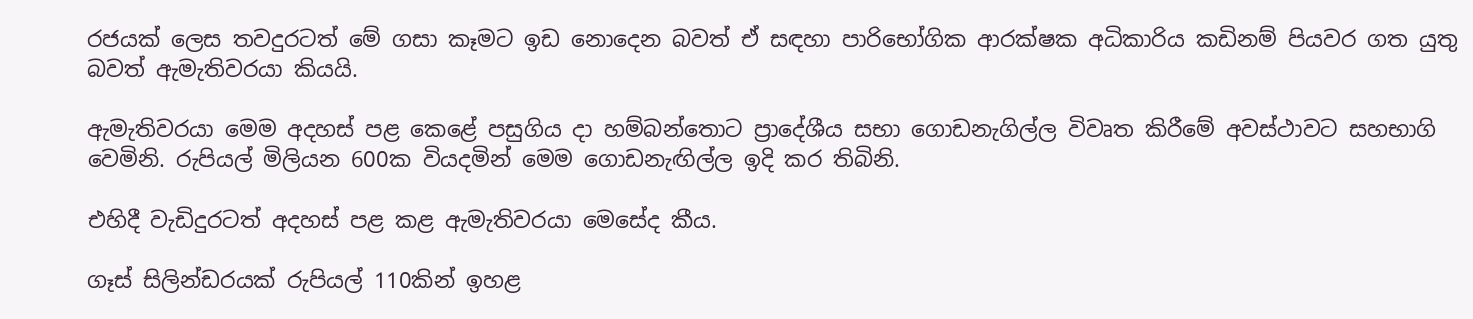රජයක් ලෙස තවදුරටත් මේ ගසා කෑමට ඉඩ නොදෙන බවත් ඒ සඳහා පාරිභෝගික ආරක්ෂක අධිකාරිය කඩිනම් පියවර ගත යුතු බවත් ඇමැතිවරයා කියයි.

ඇමැතිවරයා මෙම අදහස් පළ කෙළේ පසුගිය දා හම්බන්තොට ප්‍රාදේශීය සභා ගොඩනැගිල්ල විවෘත කිරීමේ අවස්ථාවට සහභාගි වෙමිනි. රුපියල් මිලියන 600ක වියදමින් මෙම ගොඩනැඟිල්ල ඉදි කර තිබිනි.

එහිදී වැඩිදුරටත් අදහස් පළ කළ ඇමැතිවරයා මෙසේද කීය.

ගෑස් සිලින්ඩරයක් රුපියල් 110කින් ඉහළ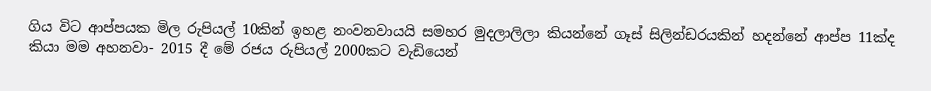ගිය විට ආප්පයක මිල රුපියල් 10කින් ඉහළ නංවනවායයි සමහර මුදලාලිලා කියන්නේ ගෑස් සිලින්ඩරයකින් හදන්නේ ආප්ප 11ක්ද කියා මම අහනවා- 2015 දී මේ රජය රුපියල් 2000කට වැඩියෙන්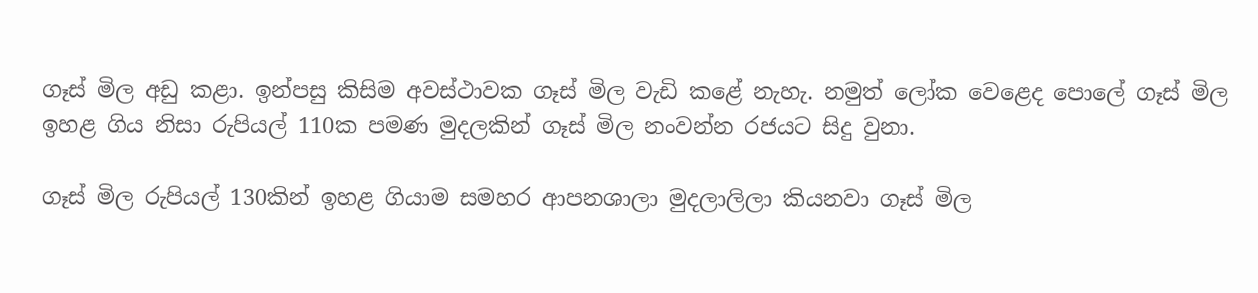ගෑස් මිල අඩු කළා. ඉන්පසු කිසිම අවස්ථාවක ගෑස් මිල වැඩි කළේ නැහැ. නමුත් ලෝක වෙළෙද පොලේ ගෑස් මිල ඉහළ ගිය නිසා රුපියල් 110ක පමණ මුදලකින් ගෑස් මිල නංවන්න රජයට සිදු වුනා.

ගෑස් මිල රුපියල් 130කින් ඉහළ ගියාම සමහර ආපනශාලා මුදලාලිලා කියනවා ගෑස් මිල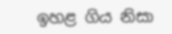ඉහළ ගිය නිසා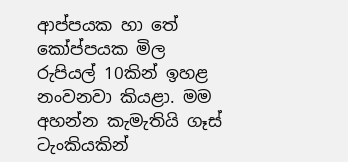ආප්පයක හා තේ කෝප්පයක මිල රුපියල් 10කින් ඉහළ නංවනවා කියළා. මම අහන්න කැමැතියි ගෑස් ටැංකියකින්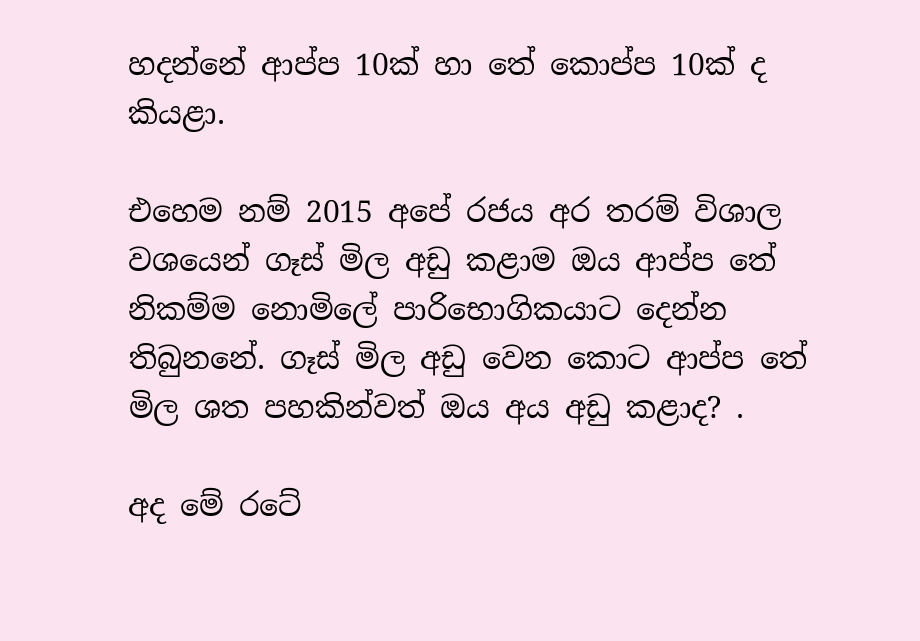හදන්නේ ආප්ප 10ක් හා තේ කොප්ප 10ක් ද කියළා.

එහෙම නම් 2015 අපේ රජය අර තරම් විශාල වශයෙන් ගෑස් මිල අඩු කළාම ඔය ආප්ප තේ නිකම්ම නොමිලේ පාරිභොගිකයාට දෙන්න තිබුනනේ. ගෑස් මිල අඩු වෙන කොට ආප්ප තේ මිල ශත පහකින්වත් ඔය අය අඩු කළාද? .

අද මේ රටේ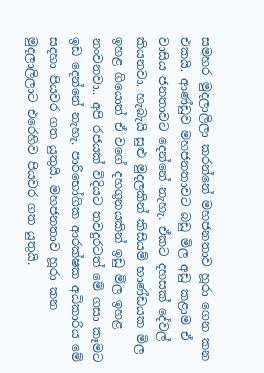සමහර මුදලාලිලා කරන්නේ මහජනතාව හූරා ගෙන කන එකයි. ආණ්ඩුව මහජනතාවට බඩු මිල අඩු කළාම ඒ වාසිය ජනතාවට දෙන්නේ නැහැ. ඒකට දහසක් දේවල් කියනවා. හැබැයි සුළු මුදලකින් කිසියම් භාණ්ඩයක මිල ඉහළ ගියොත් ඒ වගේ දහගුනයකින් ඉඩු මිල ඉහළ නංවනවා.. අපි රජයක් විදියට තවදුරටත් මේ ගසා කෑමට ඉඩ දෙන්නේ නැහැ. පාරිභෝගික ආරක්ෂක අධිකාරිය මේ සදහා පියවර ගත යුතුයි. මහජනතාව හූරා කන මුදලාලිලාට එරෙහිව පියවර ගත යුතුයි.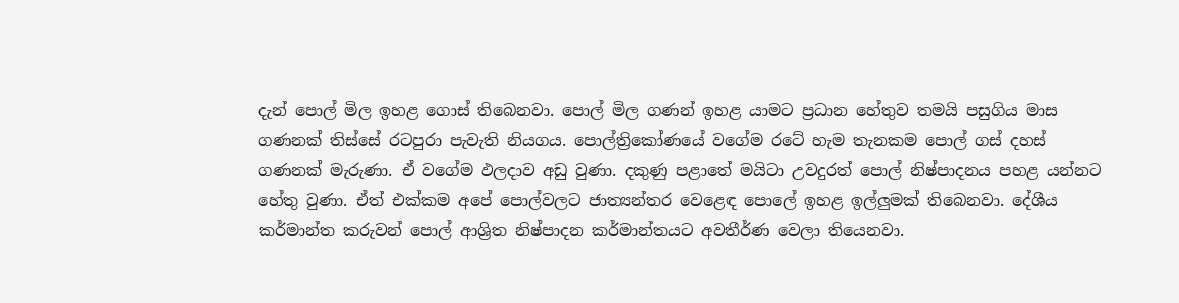දැන් පොල් මිල ඉහළ ගොස් තිබෙනවා. පොල් මිල ගණන් ඉහළ යාමට ප්‍රධාන හේතුව තමයි පසුගිය මාස ගණනක් තිස්සේ රටපුරා පැවැති නියගය. පොල්ත්‍රිකෝණයේ වගේම රටේ හැම තැනකම පොල් ගස් දහස් ගණනක් මැරුණා. ඒ වගේම ඵලදාව අඩු වුණා. දකුණු පළාතේ මයිටා උවදුරත් පොල් නිෂ්පාදනය පහළ යන්නට හේතු වුණා. ඒත් එක්කම අපේ පොල්වලට ජාත්‍යන්තර වෙළෙඳ පොලේ ඉහළ ඉල්ලුමක් තිබෙනවා. දේශීය කර්මාන්ත කරුවන් පොල් ආශ්‍රිත නිෂ්පාදන කර්මාන්තයට අවතීර්ණ වෙලා තියෙනවා.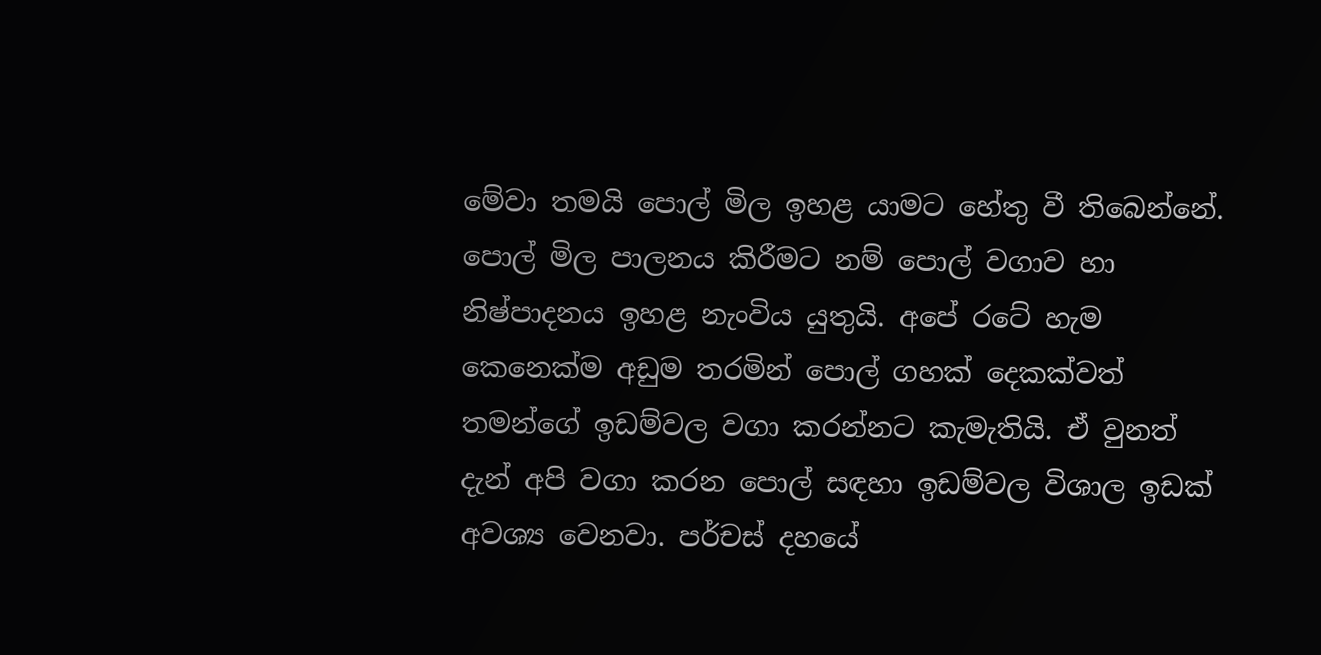මේවා තමයි පොල් මිල ඉහළ යාමට හේතු වී තිබෙන්නේ. පොල් මිල පාලනය කිරීමට නම් පොල් වගාව හා නිෂ්පාදනය ඉහළ නැංවිය යුතුයි. අපේ රටේ හැම කෙනෙක්ම අඩුම තරමින් පොල් ගහක් දෙකක්වත් තමන්ගේ ඉඩම්වල වගා කරන්නට කැමැතියි. ඒ වුනත් දැන් අපි වගා කරන පොල් සඳහා ඉඩම්වල විශාල ඉඩක් අවශ්‍ය වෙනවා. පර්චස් දහයේ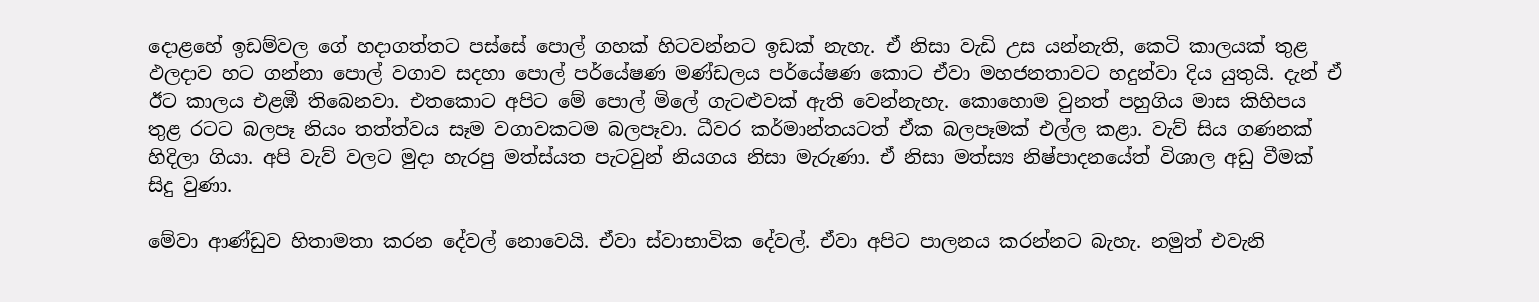දොළහේ ඉඩම්වල ගේ හදාගත්තට පස්සේ පොල් ගහක් හිටවන්නට ඉඩක් නැහැ. ඒ නිසා වැඩි උස යන්නැති, කෙටි කාලයක් තුළ ඵලදාව හට ගන්නා පොල් වගාව සදහා පොල් පර්යේෂණ මණ්ඩලය පර්යේෂණ කොට ඒවා මහජනතාවට හදුන්වා දිය යුතුයි. දැන් ඒ ඊට කාලය එළඹී තිබෙනවා. එතකොට අපිට මේ පොල් මිලේ ගැටළුවක් ඇති වෙන්නැහැ. කොහොම වුනත් පහුගිය මාස කිහිපය තුළ රටට බලපෑ නියං තත්ත්වය සෑම වගාවකටම බලපෑවා. ධීවර කර්මාන්තයටත් ඒක බලපෑමක් එල්ල කළා. වැව් සිය ගණනක් හිදිලා ගියා. අපි වැව් වලට මුදා හැරපු මත්ස්යත පැටවුන් නියගය නිසා මැරුණා. ඒ නිසා මත්ස්‍ය නිෂ්පාදනයේත් විශාල අඩු වීමක් සිදු වුණා.

මේවා ආණ්ඩුව හිතාමතා කරන දේවල් නොවෙයි. ඒවා ස්වාභාවික දේවල්. ඒවා අපිට පාලනය කරන්නට බැහැ. නමුත් එවැනි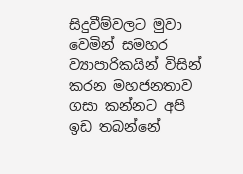සිදුවීම්වලට මුවා වෙමින් සමහර ව්‍යාපාරිකයින් විසින් කරන මහජනතාව ගසා කන්නට අපි ඉඩ තබන්නේ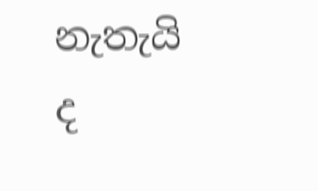නැතැයි ද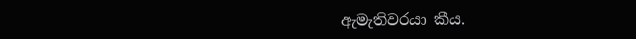ඇමැතිවරයා කීය.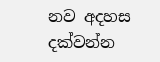නව අදහස දක්වන්න